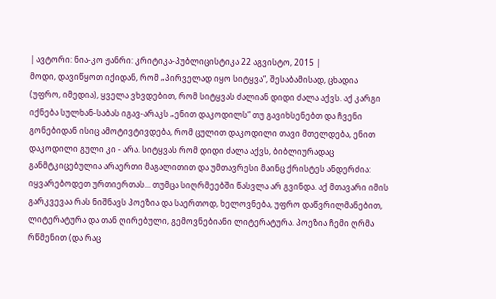| ავტორი: ნია-კო ჟანრი: კრიტიკა-პუბლიცისტიკა 22 აგვისტო, 2015 |
მოდი, დავიწყოთ იქიდან, რომ „პირველად იყო სიტყვა“, შესაბამისად, ცხადია (უფრო, იმედია), ყველა ვხვდებით, რომ სიტყვას ძალიან დიდი ძალა აქვს. აქ კარგი იქნება სულხან-საბას იგავ-არაკს „ენით დაკოდილს“ თუ გავიხსენებთ და ჩვენი გონებიდან ისიც ამოტივტივდება, რომ ცულით დაკოდილი თავი მთელდება, ენით დაკოდილი გული კი - არა. სიტყვას რომ დიდი ძალა აქვს, ბიბლიურადაც განმტკიცებულია არაერთი მაგალითით და უმთავრესი მაინც ქრისტეს ანდერძია: იყვარებოდეთ ურთიერთას... თუმცა სიღრმეებში წასვლა არ გვინდა. აქ მთავარი იმის გარკვევაა რას ნიშნავს პოეზია და საერთოდ, ხელოვნება, უფრო დაწვრილმანებით, ლიტერატურა და თან ღირებული, გემოვნებიანი ლიტერატურა. პოეზია ჩემი ღრმა რწმენით (და რაც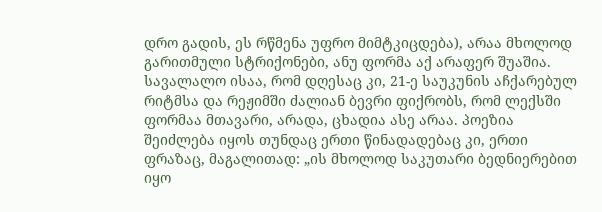დრო გადის, ეს რწმენა უფრო მიმტკიცდება), არაა მხოლოდ გარითმული სტრიქონები, ანუ ფორმა აქ არაფერ შუაშია. სავალალო ისაა, რომ დღესაც კი, 21-ე საუკუნის აჩქარებულ რიტმსა და რეჟიმში ძალიან ბევრი ფიქრობს, რომ ლექსში ფორმაა მთავარი, არადა, ცხადია ასე არაა. პოეზია შეიძლება იყოს თუნდაც ერთი წინადადებაც კი, ერთი ფრაზაც, მაგალითად: „ის მხოლოდ საკუთარი ბედნიერებით იყო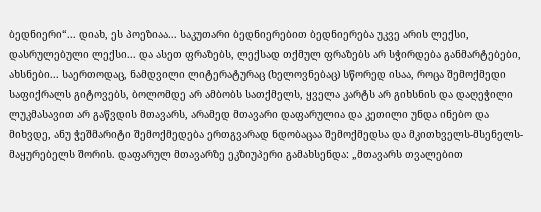ბედნიერი“... დიახ, ეს პოეზიაა... საკუთარი ბედნიერებით ბედნიერება უკვე არის ლექსი, დასრულებული ლექსი... და ასეთ ფრაზებს, ლექსად თქმულ ფრაზებს არ სჭირდება განმარტებები, ახსნები... საერთოდაც, ნამდვილი ლიტერატურაც (ხელოვნებაც) სწორედ ისაა, როცა შემოქმედი საფიქრალს გიტოვებს, ბოლომდე არ ამბობს სათქმელს, ყველა კარტს არ გიხსნის და დაღეჭილი ლუკმასავით არ გაწვდის მთავარს, არამედ მთავარი დაფარულია და კეთილი უნდა ინებო და მიხვდე, ანუ ჭეშმარიტი შემოქმედება ერთგვარად ნდობაცაა შემოქმედსა და მკითხველს-მსენელს-მაყურებელს შორის. დაფარულ მთავარზე ეკზიუპერი გამახსენდა: „მთავარს თვალებით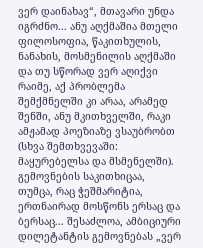ვერ დაინახავ“, მთავარი უნდა იგრძნო... ანუ აღქმაშია მთელი ფილოსოფია, წაკითხულის, ნანახის, მოსმენილის აღქმაში და თუ სწორად ვერ აღიქვი რაიმე, აქ პრობლემა შემქმნელში კი არაა, არამედ შენში, ანუ მკითხველში, რაკი ამჟამად პოეზიაზე ვსაუბრობთ (სხვა შემთხვევაში: მაყურებელსა და მსმენელში). გემოვნების საკითხიცაა, თუმცა, რაც ჭეშმარიტია, ერთნაირად მოსწონს ერსაც და ბერსაც... შესაძლოა, ამბიციური დილეტანტის გემოვნებას „ვერ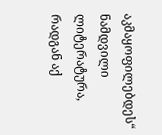აკმაყოფილებდეს“ ნამდვილი ლიტერატურა, რადგან აქ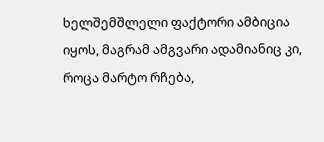ხელშემშლელი ფაქტორი ამბიცია იყოს, მაგრამ ამგვარი ადამიანიც კი, როცა მარტო რჩება,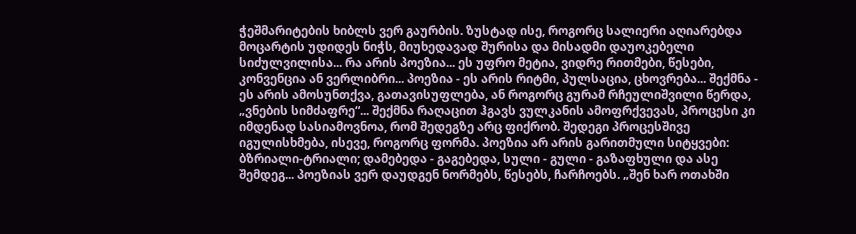ჭეშმარიტების ხიბლს ვერ გაურბის. ზუსტად ისე, როგორც სალიერი აღიარებდა მოცარტის უდიდეს ნიჭს, მიუხედავად შურისა და მისადმი დაუოკებელი სიძულვილისა... რა არის პოეზია... ეს უფრო მეტია, ვიდრე რითმები, წესები, კონვენცია ან ვერლიბრი... პოეზია - ეს არის რიტმი, პულსაცია, ცხოვრება... შექმნა - ეს არის ამოსუნთქვა, გათავისუფლება, ან როგორც გურამ რჩეულიშვილი წერდა, „ვნების სიმძაფრე“... შექმნა რაღაცით ჰგავს ვულკანის ამოფრქვევას, პროცესი კი იმდენად სასიამოვნოა, რომ შედეგზე არც ფიქრობ. შედეგი პროცესშივე იგულისხმება, ისევე, როგორც ფორმა. პოეზია არ არის გარითმული სიტყვები: ბზრიალი-ტრიალი; დამებედა - გაგებედა, სული - გული - გაზაფხული და ასე შემდეგ... პოეზიას ვერ დაუდგენ ნორმებს, წესებს, ჩარჩოებს. „შენ ხარ ოთახში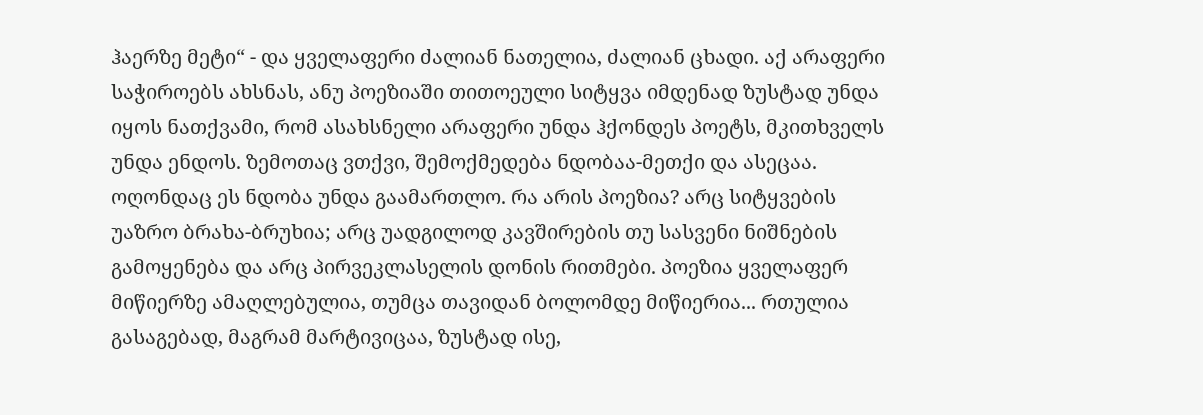ჰაერზე მეტი“ - და ყველაფერი ძალიან ნათელია, ძალიან ცხადი. აქ არაფერი საჭიროებს ახსნას, ანუ პოეზიაში თითოეული სიტყვა იმდენად ზუსტად უნდა იყოს ნათქვამი, რომ ასახსნელი არაფერი უნდა ჰქონდეს პოეტს, მკითხველს უნდა ენდოს. ზემოთაც ვთქვი, შემოქმედება ნდობაა-მეთქი და ასეცაა. ოღონდაც ეს ნდობა უნდა გაამართლო. რა არის პოეზია? არც სიტყვების უაზრო ბრახა-ბრუხია; არც უადგილოდ კავშირების თუ სასვენი ნიშნების გამოყენება და არც პირვეკლასელის დონის რითმები. პოეზია ყველაფერ მიწიერზე ამაღლებულია, თუმცა თავიდან ბოლომდე მიწიერია... რთულია გასაგებად, მაგრამ მარტივიცაა, ზუსტად ისე,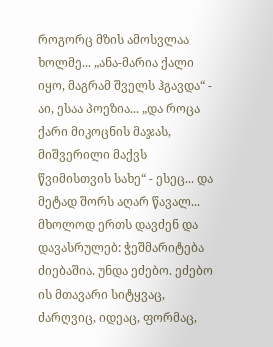როგორც მზის ამოსვლაა ხოლმე... „ანა-მარია ქალი იყო, მაგრამ შველს ჰგავდა“ - აი, ესაა პოეზია... „და როცა ქარი მიკოცნის მაჯას, მიშვერილი მაქვს წვიმისთვის სახე“ - ესეც... და მეტად შორს აღარ წავალ... მხოლოდ ერთს დავძენ და დავასრულებ: ჭეშმარიტება ძიებაშია. უნდა ეძებო. ეძებო ის მთავარი სიტყვაც, ძარღვიც, იდეაც, ფორმაც,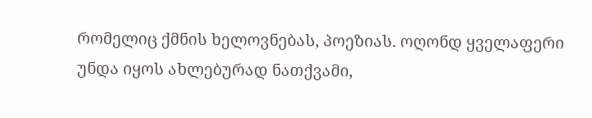რომელიც ქმნის ხელოვნებას, პოეზიას. ოღონდ ყველაფერი უნდა იყოს ახლებურად ნათქვამი,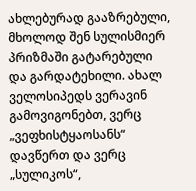ახლებურად გააზრებული, მხოლოდ შენ სულისმიერ პრიზმაში გატარებული და გარდატეხილი. ახალ ველოსიპედს ვერავინ გამოვიგონებთ, ვერც „ვეფხისტყაოსანს“ დავწერთ და ვერც „სულიკოს“,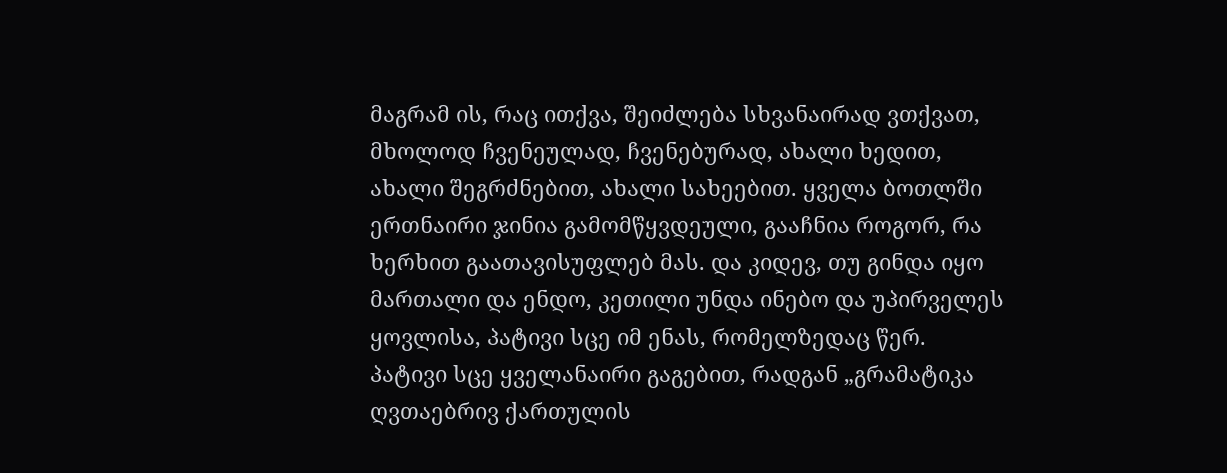მაგრამ ის, რაც ითქვა, შეიძლება სხვანაირად ვთქვათ, მხოლოდ ჩვენეულად, ჩვენებურად, ახალი ხედით, ახალი შეგრძნებით, ახალი სახეებით. ყველა ბოთლში ერთნაირი ჯინია გამომწყვდეული, გააჩნია როგორ, რა ხერხით გაათავისუფლებ მას. და კიდევ, თუ გინდა იყო მართალი და ენდო, კეთილი უნდა ინებო და უპირველეს ყოვლისა, პატივი სცე იმ ენას, რომელზედაც წერ. პატივი სცე ყველანაირი გაგებით, რადგან „გრამატიკა ღვთაებრივ ქართულის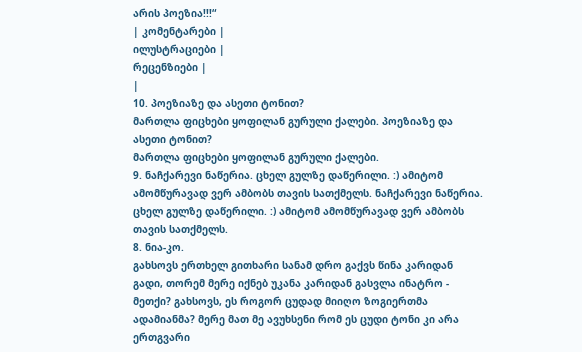არის პოეზია!!!“
| კომენტარები |
ილუსტრაციები |
რეცენზიები |
|
10. პოეზიაზე და ასეთი ტონით?
მართლა ფიცხები ყოფილან გურული ქალები. პოეზიაზე და ასეთი ტონით?
მართლა ფიცხები ყოფილან გურული ქალები.
9. ნაჩქარევი ნაწერია. ცხელ გულზე დაწერილი. :) ამიტომ ამომწურავად ვერ ამბობს თავის სათქმელს. ნაჩქარევი ნაწერია. ცხელ გულზე დაწერილი. :) ამიტომ ამომწურავად ვერ ამბობს თავის სათქმელს.
8. ნია-კო.
გახსოვს ერთხელ გითხარი სანამ დრო გაქვს წინა კარიდან გადი, თორემ მერე იქნებ უკანა კარიდან გასვლა ინატრო - მეთქი? გახსოვს, ეს როგორ ცუდად მიიღო ზოგიერთმა ადამიანმა? მერე მათ მე ავუხსენი რომ ეს ცუდი ტონი კი არა ერთგვარი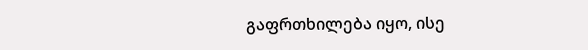გაფრთხილება იყო, ისე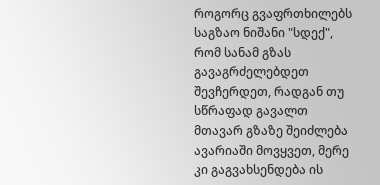როგორც გვაფრთხილებს საგზაო ნიშანი "სდექ", რომ სანამ გზას გავაგრძელებდეთ შევჩერდეთ, რადგან თუ სწრაფად გავალთ მთავარ გზაზე შეიძლება ავარიაში მოვყვეთ, მერე კი გაგვახსენდება ის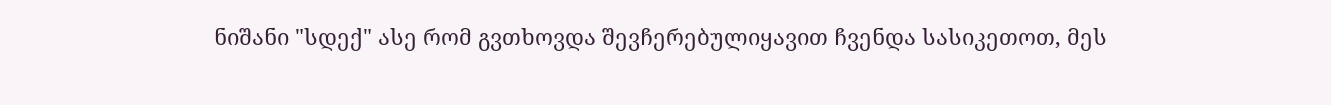ნიშანი "სდექ" ასე რომ გვთხოვდა შევჩერებულიყავით ჩვენდა სასიკეთოთ, მეს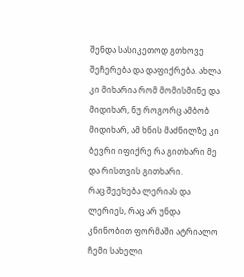შენდა სასიკეთოდ გთხოვე შეჩერება და დაფიქრება. ახლა კი მიხარია რომ მომისმინე და მიდიხარ, ნუ როგორც ამბობ მიდიხარ, ამ ხნის მაძნილზე კი ბევრი იფიქრე რა გითხარი მე და რისთვის გითხარი.
რაც შეეხება ლერიას და ლერიეს, რაც არ უნდა კნინობით ფორმაში ატრიალო ჩემი სახელი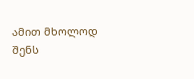ამით მხოლოდ შენს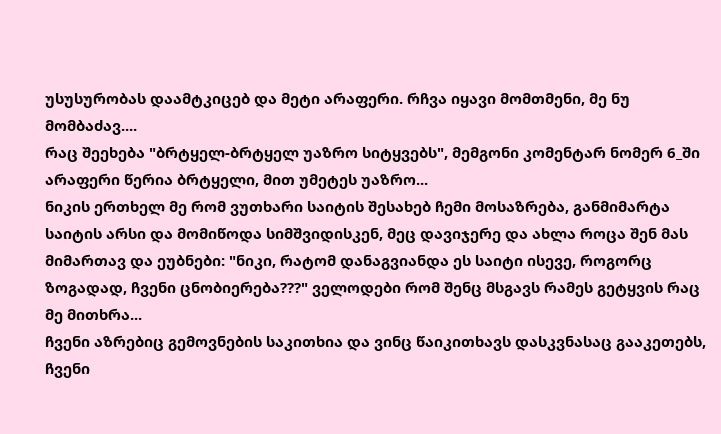უსუსურობას დაამტკიცებ და მეტი არაფერი. რჩვა იყავი მომთმენი, მე ნუ მომბაძავ....
რაც შეეხება "ბრტყელ-ბრტყელ უაზრო სიტყვებს", მემგონი კომენტარ ნომერ 6_ში არაფერი წერია ბრტყელი, მით უმეტეს უაზრო...
ნიკის ერთხელ მე რომ ვუთხარი საიტის შესახებ ჩემი მოსაზრება, განმიმარტა საიტის არსი და მომიწოდა სიმშვიდისკენ, მეც დავიჯერე და ახლა როცა შენ მას მიმართავ და ეუბნები: "ნიკი, რატომ დანაგვიანდა ეს საიტი ისევე, როგორც ზოგადად, ჩვენი ცნობიერება???" ველოდები რომ შენც მსგავს რამეს გეტყვის რაც მე მითხრა...
ჩვენი აზრებიც გემოვნების საკითხია და ვინც წაიკითხავს დასკვნასაც გააკეთებს, ჩვენი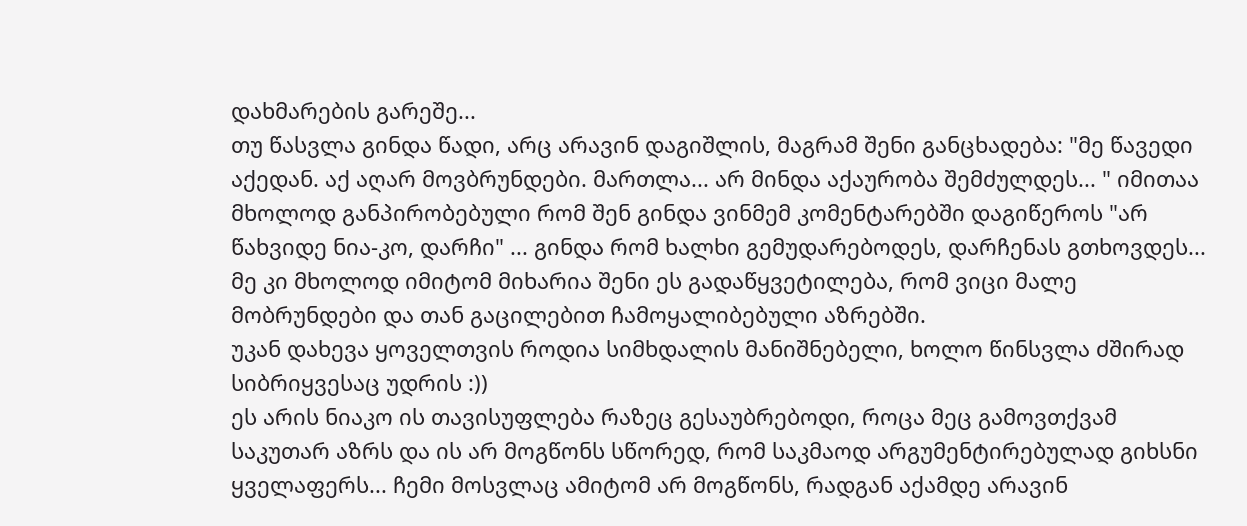დახმარების გარეშე...
თუ წასვლა გინდა წადი, არც არავინ დაგიშლის, მაგრამ შენი განცხადება: "მე წავედი აქედან. აქ აღარ მოვბრუნდები. მართლა... არ მინდა აქაურობა შემძულდეს... " იმითაა მხოლოდ განპირობებული რომ შენ გინდა ვინმემ კომენტარებში დაგიწეროს "არ წახვიდე ნია-კო, დარჩი" ... გინდა რომ ხალხი გემუდარებოდეს, დარჩენას გთხოვდეს...
მე კი მხოლოდ იმიტომ მიხარია შენი ეს გადაწყვეტილება, რომ ვიცი მალე მობრუნდები და თან გაცილებით ჩამოყალიბებული აზრებში.
უკან დახევა ყოველთვის როდია სიმხდალის მანიშნებელი, ხოლო წინსვლა ძშირად სიბრიყვესაც უდრის :))
ეს არის ნიაკო ის თავისუფლება რაზეც გესაუბრებოდი, როცა მეც გამოვთქვამ საკუთარ აზრს და ის არ მოგწონს სწორედ, რომ საკმაოდ არგუმენტირებულად გიხსნი ყველაფერს... ჩემი მოსვლაც ამიტომ არ მოგწონს, რადგან აქამდე არავინ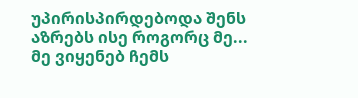უპირისპირდებოდა შენს აზრებს ისე როგორც მე... მე ვიყენებ ჩემს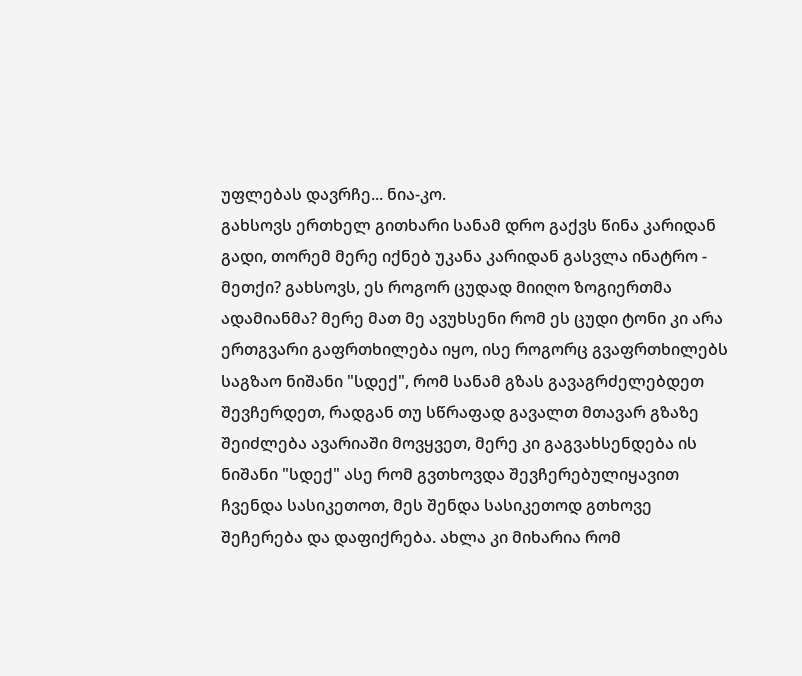უფლებას დავრჩე... ნია-კო.
გახსოვს ერთხელ გითხარი სანამ დრო გაქვს წინა კარიდან გადი, თორემ მერე იქნებ უკანა კარიდან გასვლა ინატრო - მეთქი? გახსოვს, ეს როგორ ცუდად მიიღო ზოგიერთმა ადამიანმა? მერე მათ მე ავუხსენი რომ ეს ცუდი ტონი კი არა ერთგვარი გაფრთხილება იყო, ისე როგორც გვაფრთხილებს საგზაო ნიშანი "სდექ", რომ სანამ გზას გავაგრძელებდეთ შევჩერდეთ, რადგან თუ სწრაფად გავალთ მთავარ გზაზე შეიძლება ავარიაში მოვყვეთ, მერე კი გაგვახსენდება ის ნიშანი "სდექ" ასე რომ გვთხოვდა შევჩერებულიყავით ჩვენდა სასიკეთოთ, მეს შენდა სასიკეთოდ გთხოვე შეჩერება და დაფიქრება. ახლა კი მიხარია რომ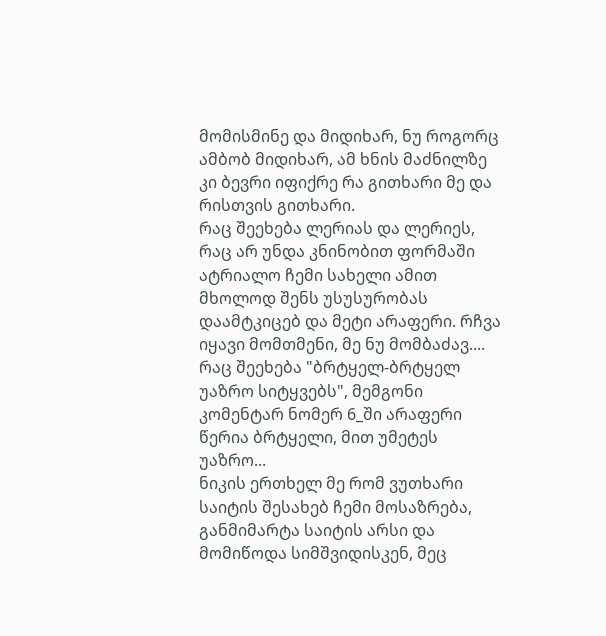მომისმინე და მიდიხარ, ნუ როგორც ამბობ მიდიხარ, ამ ხნის მაძნილზე კი ბევრი იფიქრე რა გითხარი მე და რისთვის გითხარი.
რაც შეეხება ლერიას და ლერიეს, რაც არ უნდა კნინობით ფორმაში ატრიალო ჩემი სახელი ამით მხოლოდ შენს უსუსურობას დაამტკიცებ და მეტი არაფერი. რჩვა იყავი მომთმენი, მე ნუ მომბაძავ....
რაც შეეხება "ბრტყელ-ბრტყელ უაზრო სიტყვებს", მემგონი კომენტარ ნომერ 6_ში არაფერი წერია ბრტყელი, მით უმეტეს უაზრო...
ნიკის ერთხელ მე რომ ვუთხარი საიტის შესახებ ჩემი მოსაზრება, განმიმარტა საიტის არსი და მომიწოდა სიმშვიდისკენ, მეც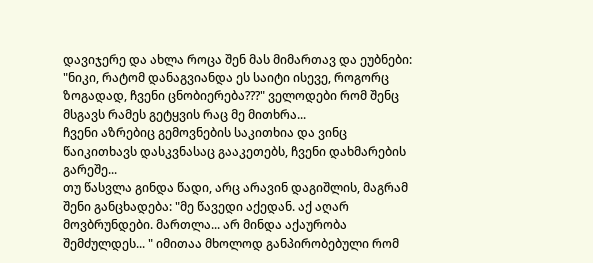დავიჯერე და ახლა როცა შენ მას მიმართავ და ეუბნები: "ნიკი, რატომ დანაგვიანდა ეს საიტი ისევე, როგორც ზოგადად, ჩვენი ცნობიერება???" ველოდები რომ შენც მსგავს რამეს გეტყვის რაც მე მითხრა...
ჩვენი აზრებიც გემოვნების საკითხია და ვინც წაიკითხავს დასკვნასაც გააკეთებს, ჩვენი დახმარების გარეშე...
თუ წასვლა გინდა წადი, არც არავინ დაგიშლის, მაგრამ შენი განცხადება: "მე წავედი აქედან. აქ აღარ მოვბრუნდები. მართლა... არ მინდა აქაურობა შემძულდეს... " იმითაა მხოლოდ განპირობებული რომ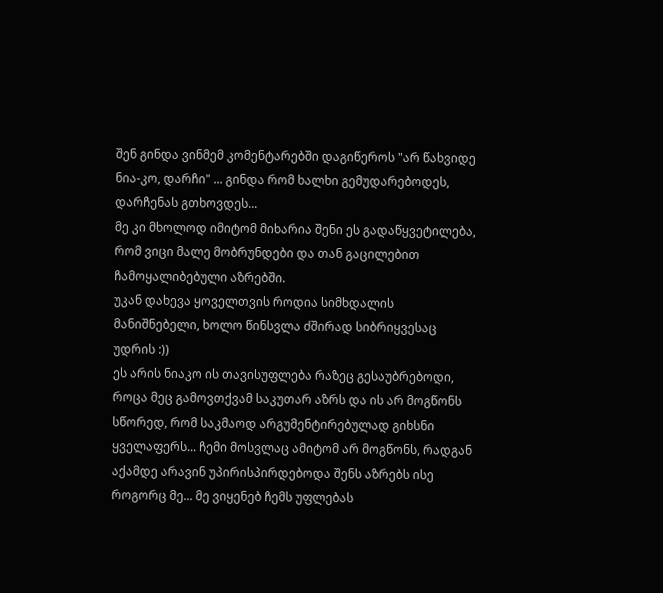შენ გინდა ვინმემ კომენტარებში დაგიწეროს "არ წახვიდე ნია-კო, დარჩი" ... გინდა რომ ხალხი გემუდარებოდეს, დარჩენას გთხოვდეს...
მე კი მხოლოდ იმიტომ მიხარია შენი ეს გადაწყვეტილება, რომ ვიცი მალე მობრუნდები და თან გაცილებით ჩამოყალიბებული აზრებში.
უკან დახევა ყოველთვის როდია სიმხდალის მანიშნებელი, ხოლო წინსვლა ძშირად სიბრიყვესაც უდრის :))
ეს არის ნიაკო ის თავისუფლება რაზეც გესაუბრებოდი, როცა მეც გამოვთქვამ საკუთარ აზრს და ის არ მოგწონს სწორედ, რომ საკმაოდ არგუმენტირებულად გიხსნი ყველაფერს... ჩემი მოსვლაც ამიტომ არ მოგწონს, რადგან აქამდე არავინ უპირისპირდებოდა შენს აზრებს ისე როგორც მე... მე ვიყენებ ჩემს უფლებას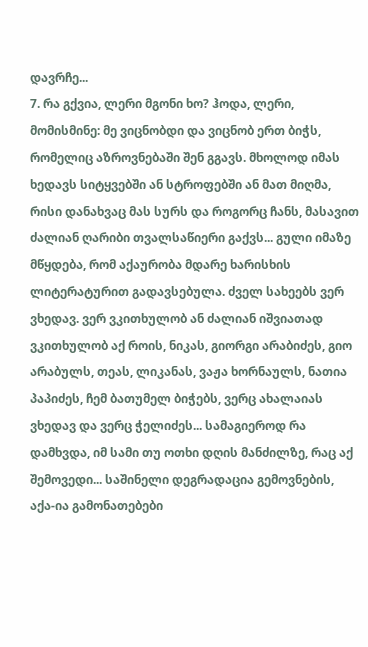დავრჩე...
7. რა გქვია, ლერი მგონი ხო? ჰოდა, ლერი, მომისმინე: მე ვიცნობდი და ვიცნობ ერთ ბიჭს, რომელიც აზროვნებაში შენ გგავს. მხოლოდ იმას ხედავს სიტყვებში ან სტროფებში ან მათ მიღმა, რისი დანახვაც მას სურს და როგორც ჩანს, მასავით ძალიან ღარიბი თვალსაწიერი გაქვს... გული იმაზე მწყდება, რომ აქაურობა მდარე ხარისხის ლიტერატურით გადავსებულა. ძველ სახეებს ვერ ვხედავ. ვერ ვკითხულობ ან ძალიან იშვიათად ვკითხულობ აქ როის, ნიკას, გიორგი არაბიძეს, გიო არაბულს, თეას, ლიკანას, ვაჟა ხორნაულს, ნათია პაპიძეს, ჩემ ბათუმელ ბიჭებს, ვერც ახალაიას ვხედავ და ვერც ჭელიძეს... სამაგიეროდ რა დამხვდა, იმ სამი თუ ოთხი დღის მანძილზე, რაც აქ შემოვედი... საშინელი დეგრადაცია გემოვნების, აქა-ია გამონათებები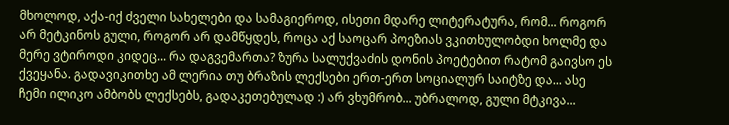მხოლოდ, აქა-იქ ძველი სახელები და სამაგიეროდ, ისეთი მდარე ლიტერატურა, რომ... როგორ არ მეტკინოს გული, როგორ არ დამწყდეს, როცა აქ საოცარ პოეზიას ვკითხულობდი ხოლმე და მერე ვტიროდი კიდეც... რა დაგვემართა? ზურა სალუქვაძის დონის პოეტებით რატომ გაივსო ეს ქვეყანა. გადავიკითხე ამ ლერია თუ ბრაზის ლექსები ერთ-ერთ სოციალურ საიტზე და... ასე ჩემი ილიკო ამბობს ლექსებს, გადაკეთებულად :) არ ვხუმრობ... უბრალოდ, გული მტკივა...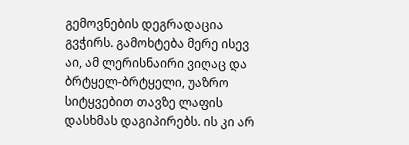გემოვნების დეგრადაცია გვჭირს. გამოხტება მერე ისევ აი, ამ ლერისნაირი ვიღაც და ბრტყელ-ბრტყელი, უაზრო სიტყვებით თავზე ლაფის დასხმას დაგიპირებს. ის კი არ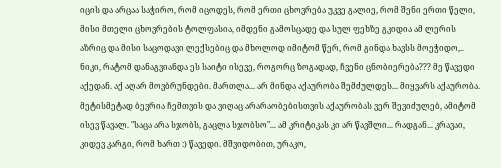იცის და არცაა საჭირო, რომ იცოდეს, რომ ერთი ცხოვრება უკვე გალიე, რომ შენი ერთი წელი, მისი მთელი ცხოვრების ტოლფასია, იმდენი გამოსცადე და სულ ფეხზე გკიდია ამ ლერის აზრიც და მისი საცოდავი ლექსებიც და მხოლოდ იმიტომ წერ, რომ გინდა ხავსს მოეჭიდო,.. ნიკი, რატომ დანაგვიანდა ეს საიტი ისევე, როგორც ზოგადად, ჩვენი ცნობიერება??? მე წავედი აქედან. აქ აღარ მოვბრუნდები. მართლა... არ მინდა აქაურობა შემძულდეს... მიყვარს აქაურობა. მეტისმეტად ბევრია ჩემთვის და ვიღაც არარაობებისთვის აქაურობას ვერ შევიძულებ, ამიტომ ისევ წავალ. "საცა არა სჯობს, გაცლა სჯობსო"... ამ კრიტიკას კი არ წავშლი... რადგან... კრავაი, კიდევ კარგი, რომ ხართ :) წავედი. მშვიდობით, ურაკო,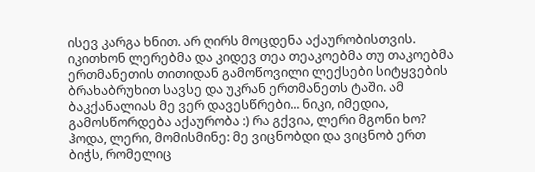ისევ კარგა ხნით. არ ღირს მოცდენა აქაურობისთვის. იკითხონ ლერებმა და კიდევ თეა თეაკოებმა თუ თაკოებმა ერთმანეთის თითიდან გამოწოვილი ლექსები სიტყვების ბრახაბრუხით სავსე და უკრან ერთმანეთს ტაში. ამ ბაკქანალიას მე ვერ დავესწრები... ნიკი, იმედია, გამოსწორდება აქაურობა :) რა გქვია, ლერი მგონი ხო? ჰოდა, ლერი, მომისმინე: მე ვიცნობდი და ვიცნობ ერთ ბიჭს, რომელიც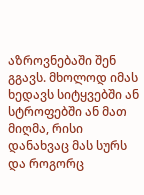აზროვნებაში შენ გგავს. მხოლოდ იმას ხედავს სიტყვებში ან სტროფებში ან მათ მიღმა, რისი დანახვაც მას სურს და როგორც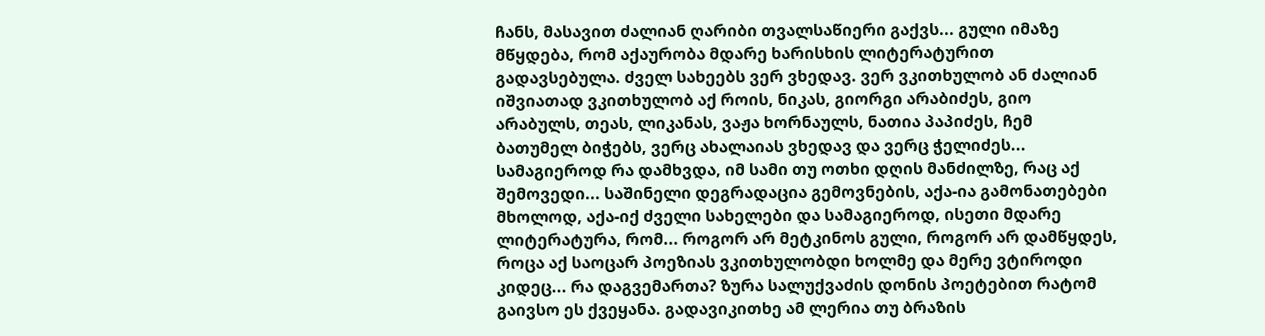ჩანს, მასავით ძალიან ღარიბი თვალსაწიერი გაქვს... გული იმაზე მწყდება, რომ აქაურობა მდარე ხარისხის ლიტერატურით გადავსებულა. ძველ სახეებს ვერ ვხედავ. ვერ ვკითხულობ ან ძალიან იშვიათად ვკითხულობ აქ როის, ნიკას, გიორგი არაბიძეს, გიო არაბულს, თეას, ლიკანას, ვაჟა ხორნაულს, ნათია პაპიძეს, ჩემ ბათუმელ ბიჭებს, ვერც ახალაიას ვხედავ და ვერც ჭელიძეს... სამაგიეროდ რა დამხვდა, იმ სამი თუ ოთხი დღის მანძილზე, რაც აქ შემოვედი... საშინელი დეგრადაცია გემოვნების, აქა-ია გამონათებები მხოლოდ, აქა-იქ ძველი სახელები და სამაგიეროდ, ისეთი მდარე ლიტერატურა, რომ... როგორ არ მეტკინოს გული, როგორ არ დამწყდეს, როცა აქ საოცარ პოეზიას ვკითხულობდი ხოლმე და მერე ვტიროდი კიდეც... რა დაგვემართა? ზურა სალუქვაძის დონის პოეტებით რატომ გაივსო ეს ქვეყანა. გადავიკითხე ამ ლერია თუ ბრაზის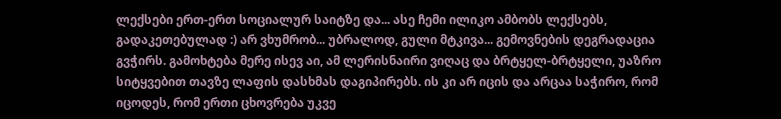ლექსები ერთ-ერთ სოციალურ საიტზე და... ასე ჩემი ილიკო ამბობს ლექსებს, გადაკეთებულად :) არ ვხუმრობ... უბრალოდ, გული მტკივა... გემოვნების დეგრადაცია გვჭირს. გამოხტება მერე ისევ აი, ამ ლერისნაირი ვიღაც და ბრტყელ-ბრტყელი, უაზრო სიტყვებით თავზე ლაფის დასხმას დაგიპირებს. ის კი არ იცის და არცაა საჭირო, რომ იცოდეს, რომ ერთი ცხოვრება უკვე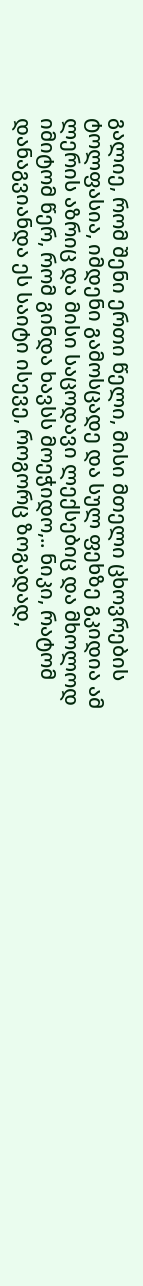გალიე, რომ შენი ერთი წელი, მისი მთელი ცხოვრების ტოლფასია, იმდენი გამოსცადე და სულ ფეხზე გკიდია ამ ლერის აზრიც და მისი საცოდავი ლექსებიც და მხოლოდ იმიტომ წერ, რომ გინდა ხავსს მოეჭიდო,.. ნიკი, რატომ დანაგვიანდა ეს საიტი ისევე, როგორც ზოგადად,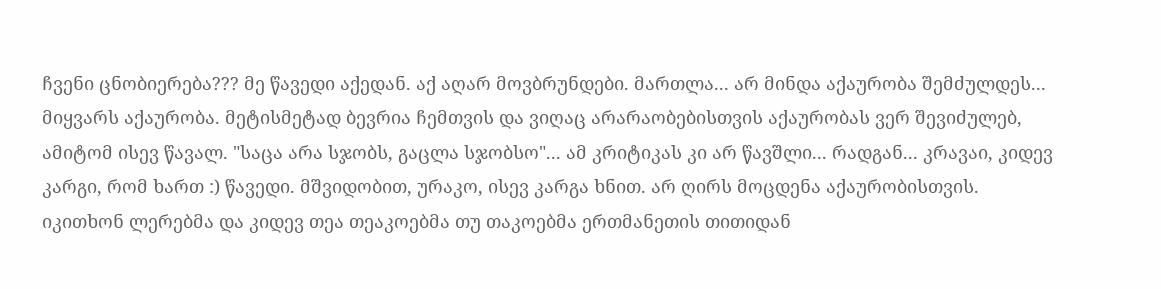ჩვენი ცნობიერება??? მე წავედი აქედან. აქ აღარ მოვბრუნდები. მართლა... არ მინდა აქაურობა შემძულდეს... მიყვარს აქაურობა. მეტისმეტად ბევრია ჩემთვის და ვიღაც არარაობებისთვის აქაურობას ვერ შევიძულებ, ამიტომ ისევ წავალ. "საცა არა სჯობს, გაცლა სჯობსო"... ამ კრიტიკას კი არ წავშლი... რადგან... კრავაი, კიდევ კარგი, რომ ხართ :) წავედი. მშვიდობით, ურაკო, ისევ კარგა ხნით. არ ღირს მოცდენა აქაურობისთვის. იკითხონ ლერებმა და კიდევ თეა თეაკოებმა თუ თაკოებმა ერთმანეთის თითიდან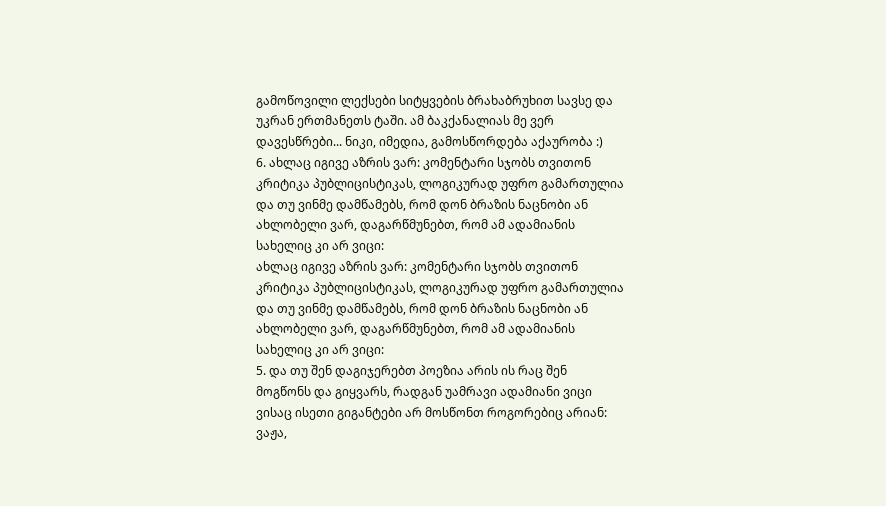გამოწოვილი ლექსები სიტყვების ბრახაბრუხით სავსე და უკრან ერთმანეთს ტაში. ამ ბაკქანალიას მე ვერ დავესწრები... ნიკი, იმედია, გამოსწორდება აქაურობა :)
6. ახლაც იგივე აზრის ვარ: კომენტარი სჯობს თვითონ კრიტიკა პუბლიცისტიკას, ლოგიკურად უფრო გამართულია და თუ ვინმე დამწამებს, რომ დონ ბრაზის ნაცნობი ან ახლობელი ვარ, დაგარწმუნებთ, რომ ამ ადამიანის სახელიც კი არ ვიცი:
ახლაც იგივე აზრის ვარ: კომენტარი სჯობს თვითონ კრიტიკა პუბლიცისტიკას, ლოგიკურად უფრო გამართულია და თუ ვინმე დამწამებს, რომ დონ ბრაზის ნაცნობი ან ახლობელი ვარ, დაგარწმუნებთ, რომ ამ ადამიანის სახელიც კი არ ვიცი:
5. და თუ შენ დაგიჯერებთ პოეზია არის ის რაც შენ მოგწონს და გიყვარს, რადგან უამრავი ადამიანი ვიცი ვისაც ისეთი გიგანტები არ მოსწონთ როგორებიც არიან: ვაჟა,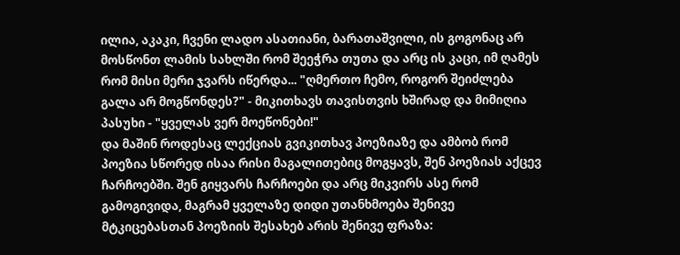ილია, აკაკი, ჩვენი ლადო ასათიანი, ბარათაშვილი, ის გოგონაც არ მოსწონთ ლამის სახლში რომ შეეჭრა თუთა და არც ის კაცი, იმ ღამეს რომ მისი მერი ჯვარს იწერდა... "ღმერთო ჩემო, როგორ შეიძლება გალა არ მოგწონდეს?" - მიკითხავს თავისთვის ხშირად და მიმიღია პასუხი - "ყველას ვერ მოეწონები!"
და მაშინ როდესაც ლექციას გვიკითხავ პოეზიაზე და ამბობ რომ პოეზია სწორედ ისაა რისი მაგალითებიც მოგყავს, შენ პოეზიას აქცევ ჩარჩოებში. შენ გიყვარს ჩარჩოები და არც მიკვირს ასე რომ გამოგივიდა, მაგრამ ყველაზე დიდი უთანხმოება შენივე მტკიცებასთან პოეზიის შესახებ არის შენივე ფრაზა: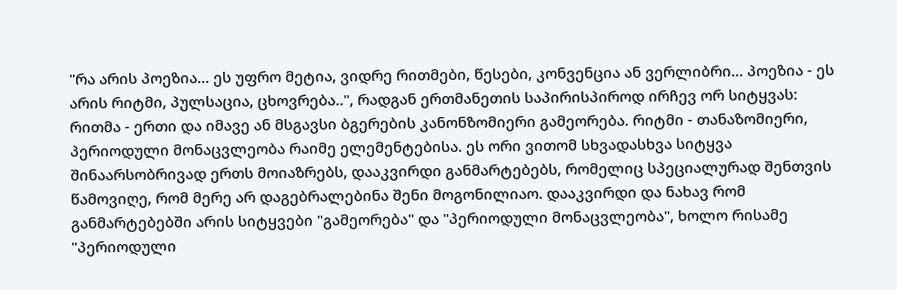"რა არის პოეზია... ეს უფრო მეტია, ვიდრე რითმები, წესები, კონვენცია ან ვერლიბრი... პოეზია - ეს არის რიტმი, პულსაცია, ცხოვრება..", რადგან ერთმანეთის საპირისპიროდ ირჩევ ორ სიტყვას: რითმა - ერთი და იმავე ან მსგავსი ბგერების კანონზომიერი გამეორება. რიტმი - თანაზომიერი, პერიოდული მონაცვლეობა რაიმე ელემენტებისა. ეს ორი ვითომ სხვადასხვა სიტყვა შინაარსობრივად ერთს მოიაზრებს, დააკვირდი განმარტებებს, რომელიც სპეციალურად შენთვის წამოვიღე, რომ მერე არ დაგებრალებინა შენი მოგონილიაო. დააკვირდი და ნახავ რომ განმარტებებში არის სიტყვები "გამეორება" და "პერიოდული მონაცვლეობა", ხოლო რისამე "პერიოდული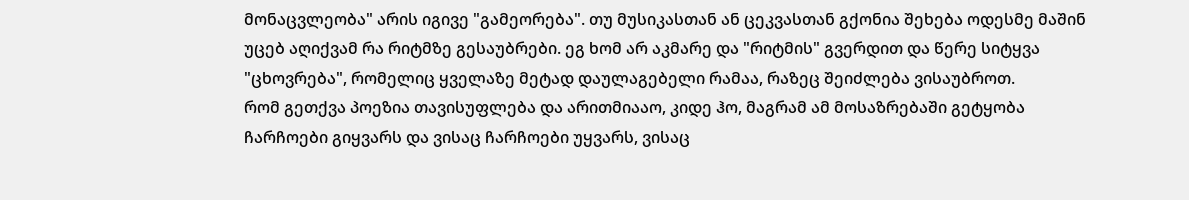მონაცვლეობა" არის იგივე "გამეორება". თუ მუსიკასთან ან ცეკვასთან გქონია შეხება ოდესმე მაშინ უცებ აღიქვამ რა რიტმზე გესაუბრები. ეგ ხომ არ აკმარე და "რიტმის" გვერდით და წერე სიტყვა "ცხოვრება", რომელიც ყველაზე მეტად დაულაგებელი რამაა, რაზეც შეიძლება ვისაუბროთ.
რომ გეთქვა პოეზია თავისუფლება და არითმიააო, კიდე ჰო, მაგრამ ამ მოსაზრებაში გეტყობა ჩარჩოები გიყვარს და ვისაც ჩარჩოები უყვარს, ვისაც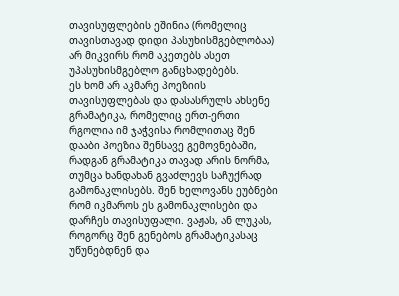თავისუფლების ეშინია (რომელიც თავისთავად დიდი პასუხისმგებლობაა) არ მიკვირს რომ აკეთებს ასეთ უპასუხისმგებლო განცხადებებს.
ეს ხომ არ აკმარე პოეზიის თავისუფლებას და დასასრულს ახსენე გრამატიკა, რომელიც ერთ-ერთი რგოლია იმ ჯაჭვისა რომლითაც შენ დააბი პოეზია შენსავე გემოვნებაში, რადგან გრამატიკა თავად არის ნორმა, თუმცა ხანდახან გვაძლევს საჩუქრად გამონაკლისებს. შენ ხელოვანს ეუბნები რომ იკმაროს ეს გამონაკლისები და დარჩეს თავისუფალი. ვაჟას, ან ლუკას, როგორც შენ გენებოს გრამატიკასაც უწუნებდნენ და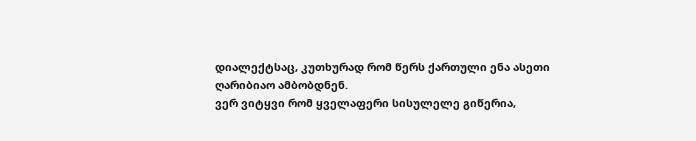დიალექტსაც, კუთხურად რომ წერს ქართული ენა ასეთი ღარიბიაო ამბობდნენ.
ვერ ვიტყვი რომ ყველაფერი სისულელე გიწერია,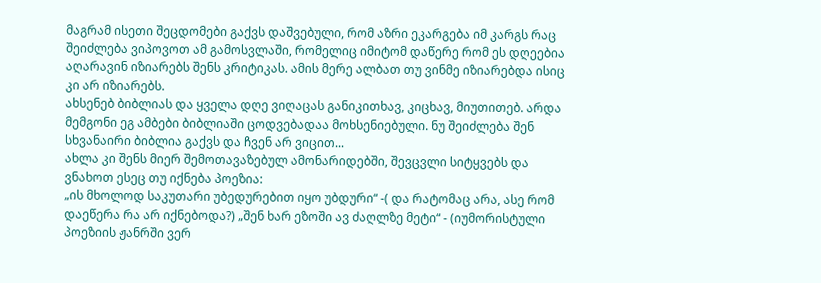მაგრამ ისეთი შეცდომები გაქვს დაშვებული, რომ აზრი ეკარგება იმ კარგს რაც შეიძლება ვიპოვოთ ამ გამოსვლაში, რომელიც იმიტომ დაწერე რომ ეს დღეებია აღარავინ იზიარებს შენს კრიტიკას. ამის მერე ალბათ თუ ვინმე იზიარებდა ისიც კი არ იზიარებს.
ახსენებ ბიბლიას და ყველა დღე ვიღაცას განიკითხავ, კიცხავ, მიუთითებ. არდა მემგონი ეგ ამბები ბიბლიაში ცოდვებადაა მოხსენიებული. ნუ შეიძლება შენ სხვანაირი ბიბლია გაქვს და ჩვენ არ ვიცით...
ახლა კი შენს მიერ შემოთავაზებულ ამონარიდებში, შევცვლი სიტყვებს და ვნახოთ ესეც თუ იქნება პოეზია:
„ის მხოლოდ საკუთარი უბედურებით იყო უბდური“ -( და რატომაც არა, ასე რომ დაეწერა რა არ იქნებოდა?) „შენ ხარ ეზოში ავ ძაღლზე მეტი“ - (იუმორისტული პოეზიის ჟანრში ვერ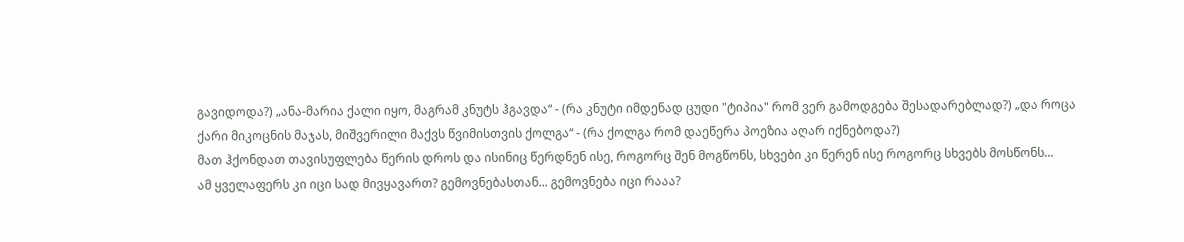გავიდოდა?) „ანა-მარია ქალი იყო, მაგრამ კნუტს ჰგავდა“ - (რა კნუტი იმდენად ცუდი "ტიპია" რომ ვერ გამოდგება შესადარებლად?) „და როცა ქარი მიკოცნის მაჯას, მიშვერილი მაქვს წვიმისთვის ქოლგა“ - (რა ქოლგა რომ დაეწერა პოეზია აღარ იქნებოდა?)
მათ ჰქონდათ თავისუფლება წერის დროს და ისინიც წერდნენ ისე, როგორც შენ მოგწონს, სხვები კი წერენ ისე როგორც სხვებს მოსწონს...
ამ ყველაფერს კი იცი სად მივყავართ? გემოვნებასთან... გემოვნება იცი რააა?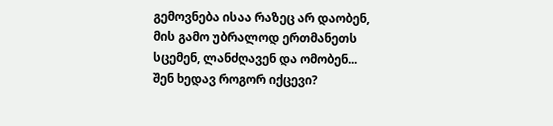გემოვნება ისაა რაზეც არ დაობენ, მის გამო უბრალოდ ერთმანეთს სცემენ, ლანძღავენ და ომობენ... შენ ხედავ როგორ იქცევი?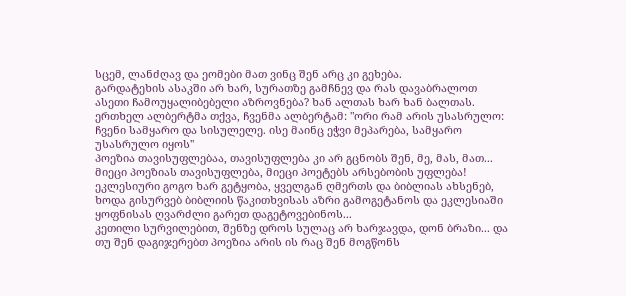სცემ, ლანძღავ და ეომები მათ ვინც შენ არც კი გეხება.
გარდატეხის ასაკში არ ხარ, სურათზე გამჩნევ და რას დავაბრალოთ ასეთი ჩამოუყალიბებელი აზროვნება? ხან ალთას ხარ ხან ბალთას.
ერთხელ ალბერტმა თქვა, ჩვენმა ალბერტამ: "ორი რამ არის უსასრულო: ჩვენი სამყარო და სისულელე. ისე მაინც ეჭვი მეპარება, სამყარო უსასრულო იყოს"
პოეზია თავისუფლებაა, თავისუფლება კი არ გცნობს შენ, მე, მას, მათ... მიეცი პოეზიას თავისუფლება, მიეცი პოეტებს არსებობის უფლება!
ეკლესიური გოგო ხარ გეტყობა, ყველგან ღმერთს და ბიბლიას ახსენებ, ხოდა გისურვებ ბიბლიის წაკითხვისას აზრი გამოგეტანოს და ეკლესიაში ყოფნისას ღვარძლი გარეთ დაგეტოვებინოს...
კეთილი სურვილებით, შენზე დროს სულაც არ ხარჯავდა, დონ ბრაზი... და თუ შენ დაგიჯერებთ პოეზია არის ის რაც შენ მოგწონს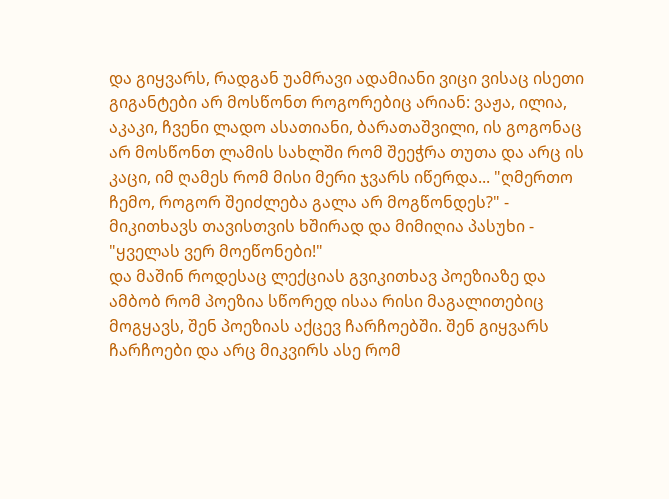და გიყვარს, რადგან უამრავი ადამიანი ვიცი ვისაც ისეთი გიგანტები არ მოსწონთ როგორებიც არიან: ვაჟა, ილია, აკაკი, ჩვენი ლადო ასათიანი, ბარათაშვილი, ის გოგონაც არ მოსწონთ ლამის სახლში რომ შეეჭრა თუთა და არც ის კაცი, იმ ღამეს რომ მისი მერი ჯვარს იწერდა... "ღმერთო ჩემო, როგორ შეიძლება გალა არ მოგწონდეს?" - მიკითხავს თავისთვის ხშირად და მიმიღია პასუხი - "ყველას ვერ მოეწონები!"
და მაშინ როდესაც ლექციას გვიკითხავ პოეზიაზე და ამბობ რომ პოეზია სწორედ ისაა რისი მაგალითებიც მოგყავს, შენ პოეზიას აქცევ ჩარჩოებში. შენ გიყვარს ჩარჩოები და არც მიკვირს ასე რომ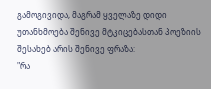გამოგივიდა, მაგრამ ყველაზე დიდი უთანხმოება შენივე მტკიცებასთან პოეზიის შესახებ არის შენივე ფრაზა:
"რა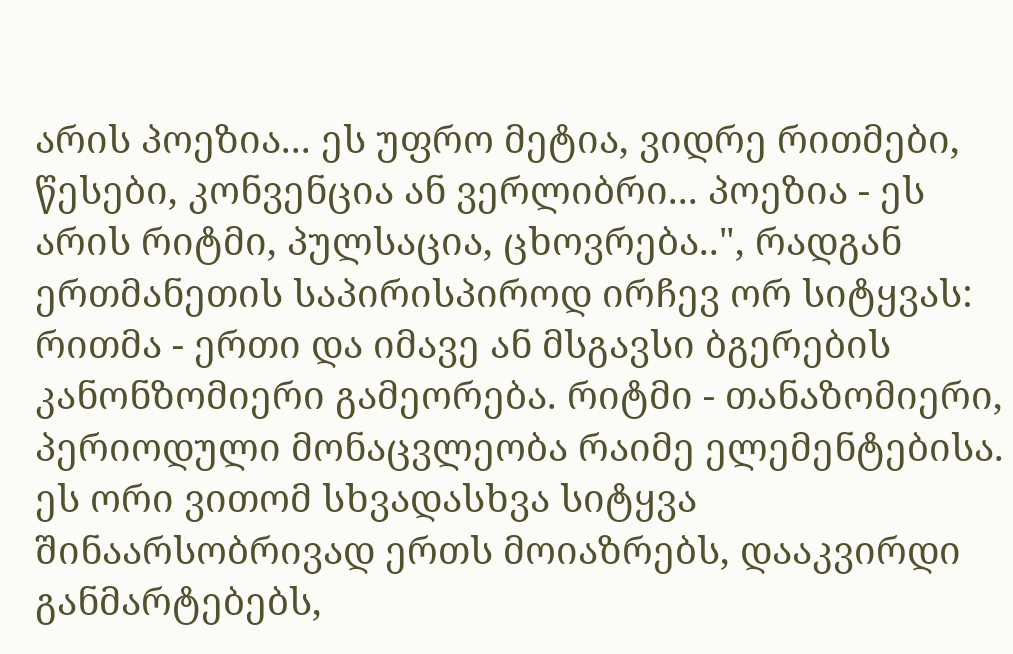არის პოეზია... ეს უფრო მეტია, ვიდრე რითმები, წესები, კონვენცია ან ვერლიბრი... პოეზია - ეს არის რიტმი, პულსაცია, ცხოვრება..", რადგან ერთმანეთის საპირისპიროდ ირჩევ ორ სიტყვას: რითმა - ერთი და იმავე ან მსგავსი ბგერების კანონზომიერი გამეორება. რიტმი - თანაზომიერი, პერიოდული მონაცვლეობა რაიმე ელემენტებისა. ეს ორი ვითომ სხვადასხვა სიტყვა შინაარსობრივად ერთს მოიაზრებს, დააკვირდი განმარტებებს,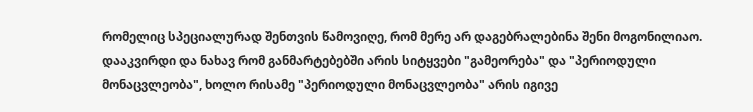რომელიც სპეციალურად შენთვის წამოვიღე, რომ მერე არ დაგებრალებინა შენი მოგონილიაო. დააკვირდი და ნახავ რომ განმარტებებში არის სიტყვები "გამეორება" და "პერიოდული მონაცვლეობა", ხოლო რისამე "პერიოდული მონაცვლეობა" არის იგივე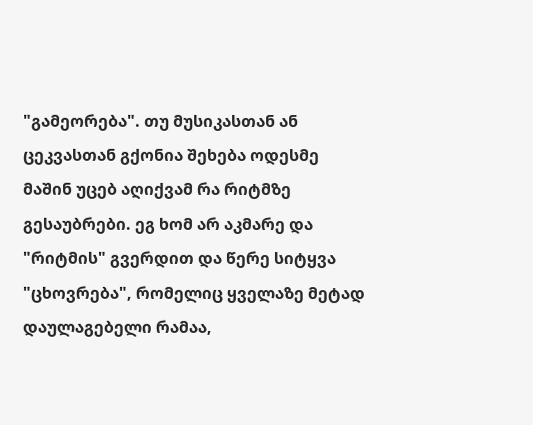"გამეორება". თუ მუსიკასთან ან ცეკვასთან გქონია შეხება ოდესმე მაშინ უცებ აღიქვამ რა რიტმზე გესაუბრები. ეგ ხომ არ აკმარე და "რიტმის" გვერდით და წერე სიტყვა "ცხოვრება", რომელიც ყველაზე მეტად დაულაგებელი რამაა,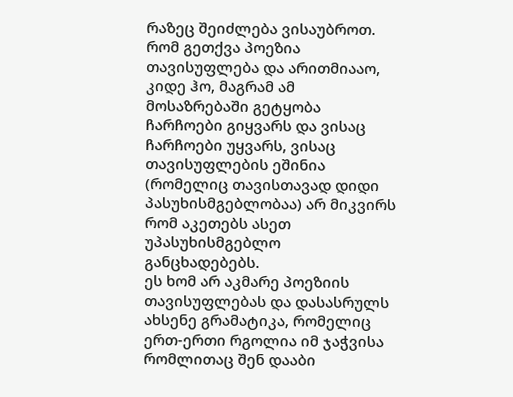რაზეც შეიძლება ვისაუბროთ.
რომ გეთქვა პოეზია თავისუფლება და არითმიააო, კიდე ჰო, მაგრამ ამ მოსაზრებაში გეტყობა ჩარჩოები გიყვარს და ვისაც ჩარჩოები უყვარს, ვისაც თავისუფლების ეშინია (რომელიც თავისთავად დიდი პასუხისმგებლობაა) არ მიკვირს რომ აკეთებს ასეთ უპასუხისმგებლო განცხადებებს.
ეს ხომ არ აკმარე პოეზიის თავისუფლებას და დასასრულს ახსენე გრამატიკა, რომელიც ერთ-ერთი რგოლია იმ ჯაჭვისა რომლითაც შენ დააბი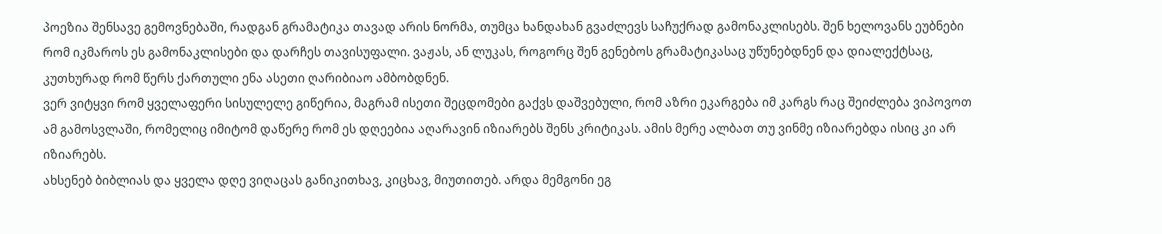პოეზია შენსავე გემოვნებაში, რადგან გრამატიკა თავად არის ნორმა, თუმცა ხანდახან გვაძლევს საჩუქრად გამონაკლისებს. შენ ხელოვანს ეუბნები რომ იკმაროს ეს გამონაკლისები და დარჩეს თავისუფალი. ვაჟას, ან ლუკას, როგორც შენ გენებოს გრამატიკასაც უწუნებდნენ და დიალექტსაც, კუთხურად რომ წერს ქართული ენა ასეთი ღარიბიაო ამბობდნენ.
ვერ ვიტყვი რომ ყველაფერი სისულელე გიწერია, მაგრამ ისეთი შეცდომები გაქვს დაშვებული, რომ აზრი ეკარგება იმ კარგს რაც შეიძლება ვიპოვოთ ამ გამოსვლაში, რომელიც იმიტომ დაწერე რომ ეს დღეებია აღარავინ იზიარებს შენს კრიტიკას. ამის მერე ალბათ თუ ვინმე იზიარებდა ისიც კი არ იზიარებს.
ახსენებ ბიბლიას და ყველა დღე ვიღაცას განიკითხავ, კიცხავ, მიუთითებ. არდა მემგონი ეგ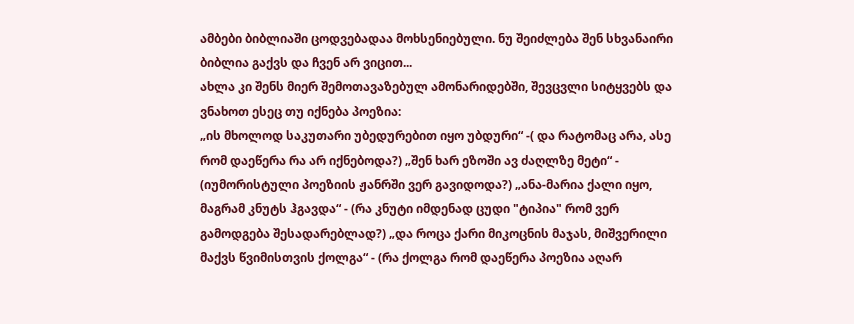ამბები ბიბლიაში ცოდვებადაა მოხსენიებული. ნუ შეიძლება შენ სხვანაირი ბიბლია გაქვს და ჩვენ არ ვიცით...
ახლა კი შენს მიერ შემოთავაზებულ ამონარიდებში, შევცვლი სიტყვებს და ვნახოთ ესეც თუ იქნება პოეზია:
„ის მხოლოდ საკუთარი უბედურებით იყო უბდური“ -( და რატომაც არა, ასე რომ დაეწერა რა არ იქნებოდა?) „შენ ხარ ეზოში ავ ძაღლზე მეტი“ - (იუმორისტული პოეზიის ჟანრში ვერ გავიდოდა?) „ანა-მარია ქალი იყო, მაგრამ კნუტს ჰგავდა“ - (რა კნუტი იმდენად ცუდი "ტიპია" რომ ვერ გამოდგება შესადარებლად?) „და როცა ქარი მიკოცნის მაჯას, მიშვერილი მაქვს წვიმისთვის ქოლგა“ - (რა ქოლგა რომ დაეწერა პოეზია აღარ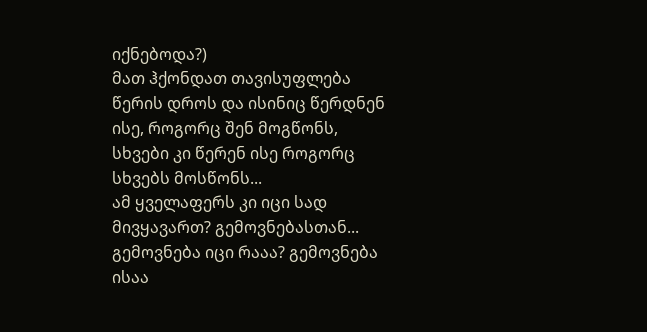იქნებოდა?)
მათ ჰქონდათ თავისუფლება წერის დროს და ისინიც წერდნენ ისე, როგორც შენ მოგწონს, სხვები კი წერენ ისე როგორც სხვებს მოსწონს...
ამ ყველაფერს კი იცი სად მივყავართ? გემოვნებასთან... გემოვნება იცი რააა? გემოვნება ისაა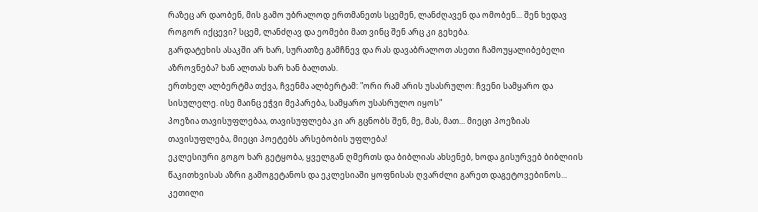რაზეც არ დაობენ, მის გამო უბრალოდ ერთმანეთს სცემენ, ლანძღავენ და ომობენ... შენ ხედავ როგორ იქცევი? სცემ, ლანძღავ და ეომები მათ ვინც შენ არც კი გეხება.
გარდატეხის ასაკში არ ხარ, სურათზე გამჩნევ და რას დავაბრალოთ ასეთი ჩამოუყალიბებელი აზროვნება? ხან ალთას ხარ ხან ბალთას.
ერთხელ ალბერტმა თქვა, ჩვენმა ალბერტამ: "ორი რამ არის უსასრულო: ჩვენი სამყარო და სისულელე. ისე მაინც ეჭვი მეპარება, სამყარო უსასრულო იყოს"
პოეზია თავისუფლებაა, თავისუფლება კი არ გცნობს შენ, მე, მას, მათ... მიეცი პოეზიას თავისუფლება, მიეცი პოეტებს არსებობის უფლება!
ეკლესიური გოგო ხარ გეტყობა, ყველგან ღმერთს და ბიბლიას ახსენებ, ხოდა გისურვებ ბიბლიის წაკითხვისას აზრი გამოგეტანოს და ეკლესიაში ყოფნისას ღვარძლი გარეთ დაგეტოვებინოს...
კეთილი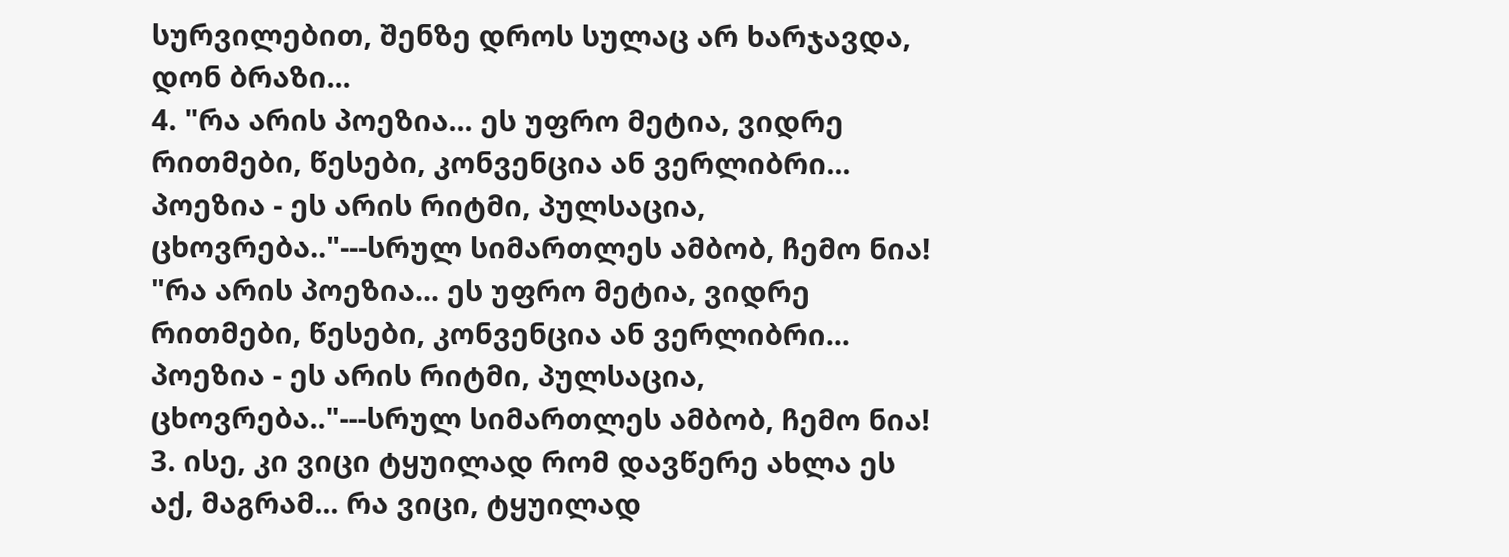სურვილებით, შენზე დროს სულაც არ ხარჯავდა, დონ ბრაზი...
4. "რა არის პოეზია... ეს უფრო მეტია, ვიდრე რითმები, წესები, კონვენცია ან ვერლიბრი... პოეზია - ეს არის რიტმი, პულსაცია, ცხოვრება.."---სრულ სიმართლეს ამბობ, ჩემო ნია! "რა არის პოეზია... ეს უფრო მეტია, ვიდრე რითმები, წესები, კონვენცია ან ვერლიბრი... პოეზია - ეს არის რიტმი, პულსაცია, ცხოვრება.."---სრულ სიმართლეს ამბობ, ჩემო ნია!
3. ისე, კი ვიცი ტყუილად რომ დავწერე ახლა ეს აქ, მაგრამ... რა ვიცი, ტყუილად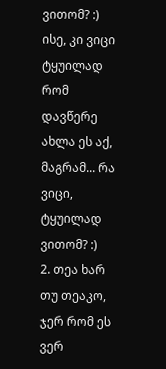ვითომ? :) ისე, კი ვიცი ტყუილად რომ დავწერე ახლა ეს აქ, მაგრამ... რა ვიცი, ტყუილად ვითომ? :)
2. თეა ხარ თუ თეაკო, ჯერ რომ ეს ვერ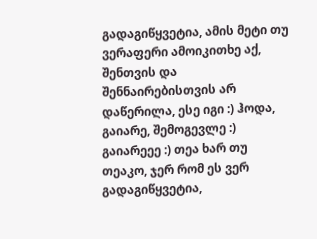გადაგიწყვეტია, ამის მეტი თუ ვერაფერი ამოიკითხე აქ, შენთვის და შენნაირებისთვის არ დაწერილა, ესე იგი :) ჰოდა, გაიარე, შემოგევლე :) გაიარეეე :) თეა ხარ თუ თეაკო, ჯერ რომ ეს ვერ გადაგიწყვეტია,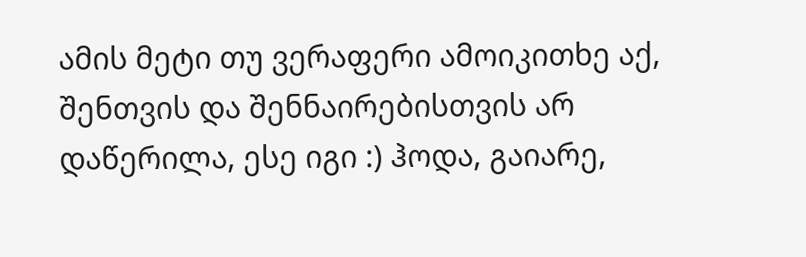ამის მეტი თუ ვერაფერი ამოიკითხე აქ, შენთვის და შენნაირებისთვის არ დაწერილა, ესე იგი :) ჰოდა, გაიარე,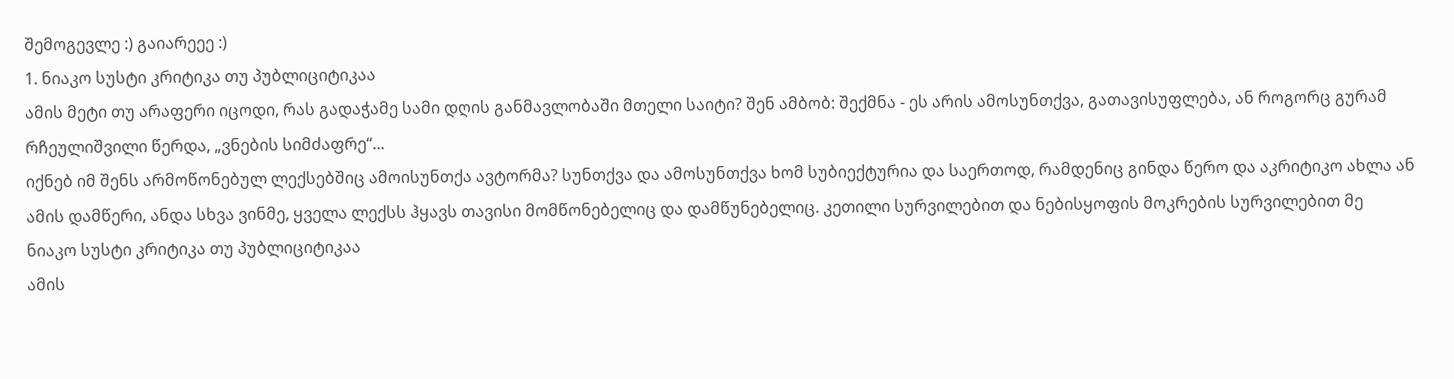შემოგევლე :) გაიარეეე :)
1. ნიაკო სუსტი კრიტიკა თუ პუბლიციტიკაა
ამის მეტი თუ არაფერი იცოდი, რას გადაჭამე სამი დღის განმავლობაში მთელი საიტი? შენ ამბობ: შექმნა - ეს არის ამოსუნთქვა, გათავისუფლება, ან როგორც გურამ რჩეულიშვილი წერდა, „ვნების სიმძაფრე“...
იქნებ იმ შენს არმოწონებულ ლექსებშიც ამოისუნთქა ავტორმა? სუნთქვა და ამოსუნთქვა ხომ სუბიექტურია და საერთოდ, რამდენიც გინდა წერო და აკრიტიკო ახლა ან ამის დამწერი, ანდა სხვა ვინმე, ყველა ლექსს ჰყავს თავისი მომწონებელიც და დამწუნებელიც. კეთილი სურვილებით და ნებისყოფის მოკრების სურვილებით მე
ნიაკო სუსტი კრიტიკა თუ პუბლიციტიკაა
ამის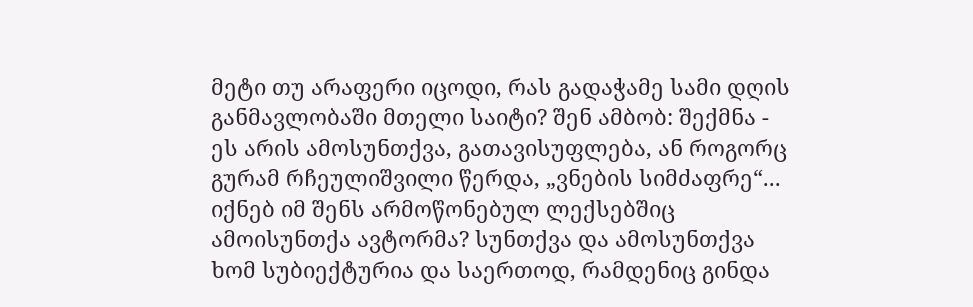მეტი თუ არაფერი იცოდი, რას გადაჭამე სამი დღის განმავლობაში მთელი საიტი? შენ ამბობ: შექმნა - ეს არის ამოსუნთქვა, გათავისუფლება, ან როგორც გურამ რჩეულიშვილი წერდა, „ვნების სიმძაფრე“...
იქნებ იმ შენს არმოწონებულ ლექსებშიც ამოისუნთქა ავტორმა? სუნთქვა და ამოსუნთქვა ხომ სუბიექტურია და საერთოდ, რამდენიც გინდა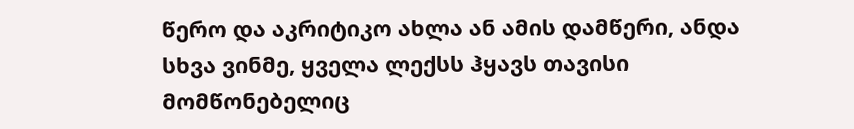წერო და აკრიტიკო ახლა ან ამის დამწერი, ანდა სხვა ვინმე, ყველა ლექსს ჰყავს თავისი მომწონებელიც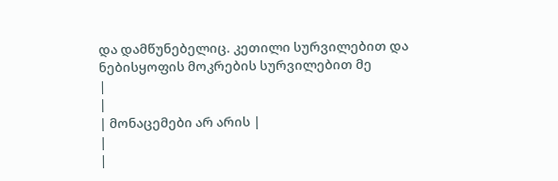და დამწუნებელიც. კეთილი სურვილებით და ნებისყოფის მოკრების სურვილებით მე
|
|
| მონაცემები არ არის |
|
|